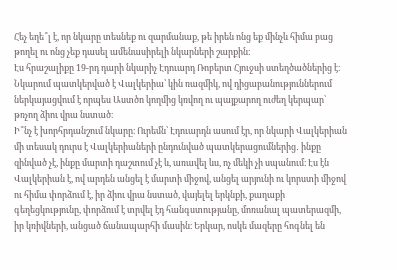Հեչ եղե՞լ է, որ նկարը տեսնեք ու զարմանաք, թե իրեն ոնց եք մինչև հիմա բաց թողել ու ոնց չեք դասել ամենասիրելի նկարների շարքին։
Էս հրաշալիքը 19-րդ դարի նկարիչ Էդուարդ Ռոբերտ Հյուջսի ստեղծածներից է։ Նկարում պատկերված է Վալկերիա՝ կին ռազմիկ, ով դիցաբանություններում ներկայացվում է որպես Աստծո կողմից կռվող ու պայքարող ուժեղ կերպար՝ թռչող ձիու վրա նստած։
Ի՞նչ է խորհրդանշում նկարը։ Ուրեմն՝ Էդուարդն ասում էր, որ նկարի Վալկերիան մի տեսակ դուրս է Վալկերիաների ընդունված պատկերացումներից․ ինքը զինված չէ, ինքը մարտի դաշտում չէ և, առավել ևս, ոչ մեկի չի սպանում։ Էս էն Վալկերիան է, ով արդեն անցել է մարտի միջով, անցել արյունի ու կորստի միջով ու հիմա փորձում է, իր ձիու վրա նստած, վայելել երկնքի, քաղաքի գեղեցկությունը, փորձում է տրվել էդ հանգստությանը, մոռանալ պատերազմի, իր կռիվների, անցած ճանապարհի մասին։ Երկար, ոսկե մազերը հոգնել են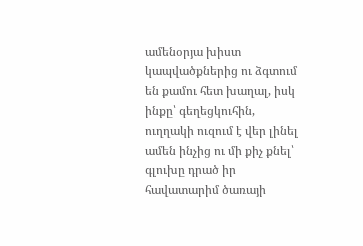ամենօրյա խիստ կապվածքներից ու ձգտում են քամու հետ խաղալ, իսկ ինքը՝ գեղեցկուհին, ուղղակի ուզում է վեր լինել ամեն ինչից ու մի քիչ քնել՝ գլուխը դրած իր հավատարիմ ծառայի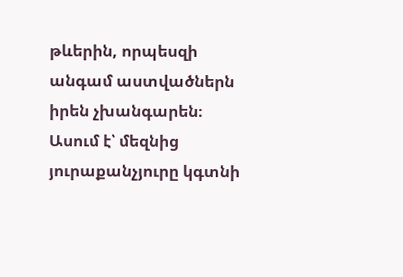թևերին, որպեսզի անգամ աստվածներն իրեն չխանգարեն։
Ասում է՝ մեզնից յուրաքանչյուրը կգտնի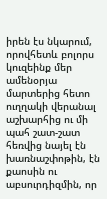իրեն էս նկարում, որովհետև բոլորս կուզեինք մեր ամենօրյա մարտերից հետո ուղղակի վերանալ աշխարհից ու մի պահ շատ-շատ հեռվից նայել էն խառնաշփոթին, էն քաոսին ու աբսուրդիզմին, որ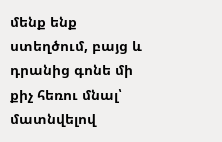մենք ենք ստեղծում, բայց և դրանից գոնե մի քիչ հեռու մնալ՝ մատնվելով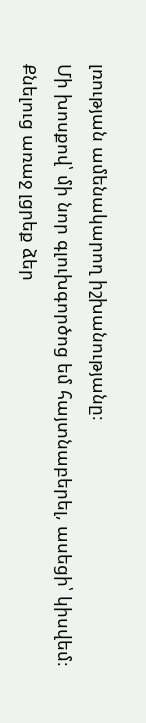լռության ամենակարող իշխանությանը։
Մի խոսքով՝ մի նոր գլուխգործոց եմ հայտնաբերել, ասեցի՝ կիսվեմ։
Քնելուց առաջ լցրեք ձեր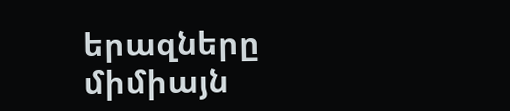երազները միմիայն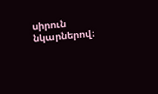սիրուն նկարներով։